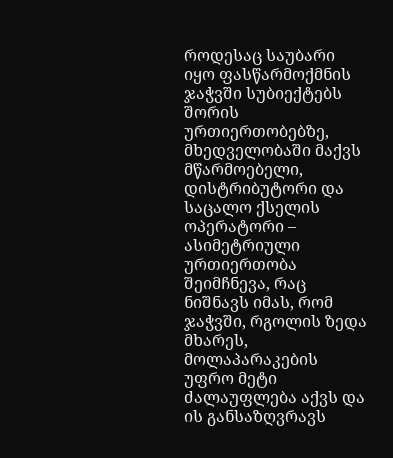როდესაც საუბარი იყო ფასწარმოქმნის ჯაჭვში სუბიექტებს შორის ურთიერთობებზე, მხედველობაში მაქვს მწარმოებელი, დისტრიბუტორი და საცალო ქსელის ოპერატორი – ასიმეტრიული ურთიერთობა შეიმჩნევა, რაც ნიშნავს იმას, რომ ჯაჭვში, რგოლის ზედა მხარეს, მოლაპარაკების უფრო მეტი ძალაუფლება აქვს და ის განსაზღვრავს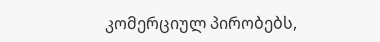კომერციულ პირობებს,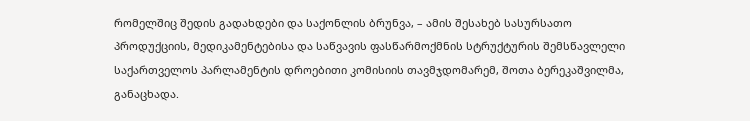რომელშიც შედის გადახდები და საქონლის ბრუნვა, – ამის შესახებ სასურსათო პროდუქციის, მედიკამენტებისა და საწვავის ფასწარმოქმნის სტრუქტურის შემსწავლელი საქართველოს პარლამენტის დროებითი კომისიის თავმჯდომარემ, შოთა ბერეკაშვილმა, განაცხადა.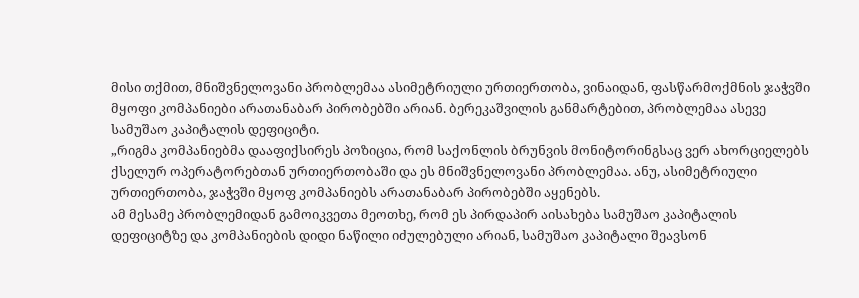მისი თქმით, მნიშვნელოვანი პრობლემაა ასიმეტრიული ურთიერთობა, ვინაიდან, ფასწარმოქმნის ჯაჭვში მყოფი კომპანიები არათანაბარ პირობებში არიან. ბერეკაშვილის განმარტებით, პრობლემაა ასევე სამუშაო კაპიტალის დეფიციტი.
„რიგმა კომპანიებმა დააფიქსირეს პოზიცია, რომ საქონლის ბრუნვის მონიტორინგსაც ვერ ახორციელებს ქსელურ ოპერატორებთან ურთიერთობაში და ეს მნიშვნელოვანი პრობლემაა. ანუ, ასიმეტრიული ურთიერთობა, ჯაჭვში მყოფ კომპანიებს არათანაბარ პირობებში აყენებს.
ამ მესამე პრობლემიდან გამოიკვეთა მეოთხე, რომ ეს პირდაპირ აისახება სამუშაო კაპიტალის დეფიციტზე და კომპანიების დიდი ნაწილი იძულებული არიან, სამუშაო კაპიტალი შეავსონ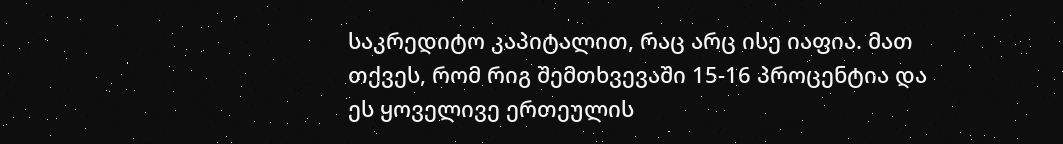საკრედიტო კაპიტალით, რაც არც ისე იაფია. მათ თქვეს, რომ რიგ შემთხვევაში 15-16 პროცენტია და ეს ყოველივე ერთეულის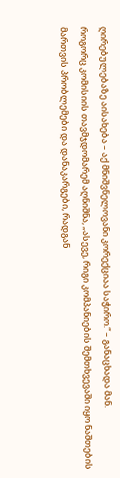ღირებულებაზე აისახება – აქ მნიშვნელოვანი კორექციაა საჭირო.“ – განაცხადა მან.
როგორც კომისიის თავმჯდომარემ აღნიშნა, „ასევე, რიგი კომპანიების შემთხვევაში იყო ნაშთების მართვის პრობლემები და დანაკარგები, რადგან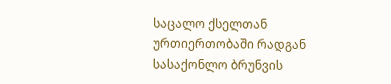საცალო ქსელთან ურთიერთობაში რადგან სასაქონლო ბრუნვის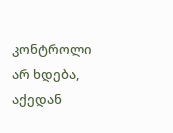კონტროლი არ ხდება, აქედან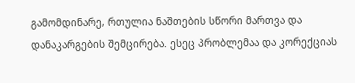გამომდინარე, რთულია ნაშთების სწორი მართვა და დანაკარგების შემცირება. ესეც პრობლემაა და კორექციას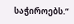საჭიროებს.“